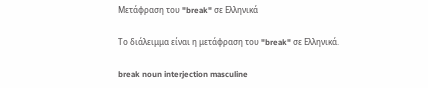Μετάφραση του "break" σε Ελληνικά

Το διάλειμμα είναι η μετάφραση του "break" σε Ελληνικά.

break noun interjection masculine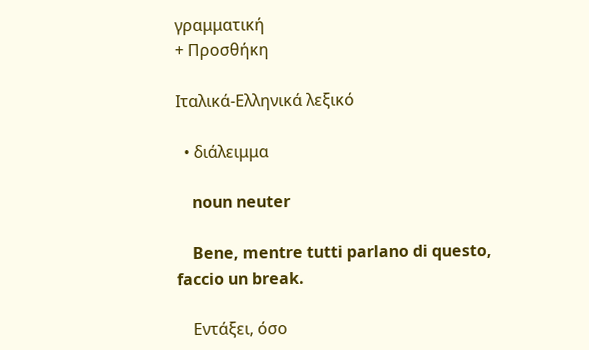γραμματική
+ Προσθήκη

Ιταλικά-Ελληνικά λεξικό

  • διάλειμμα

    noun neuter

    Bene, mentre tutti parlano di questo, faccio un break.

    Εντάξει, όσο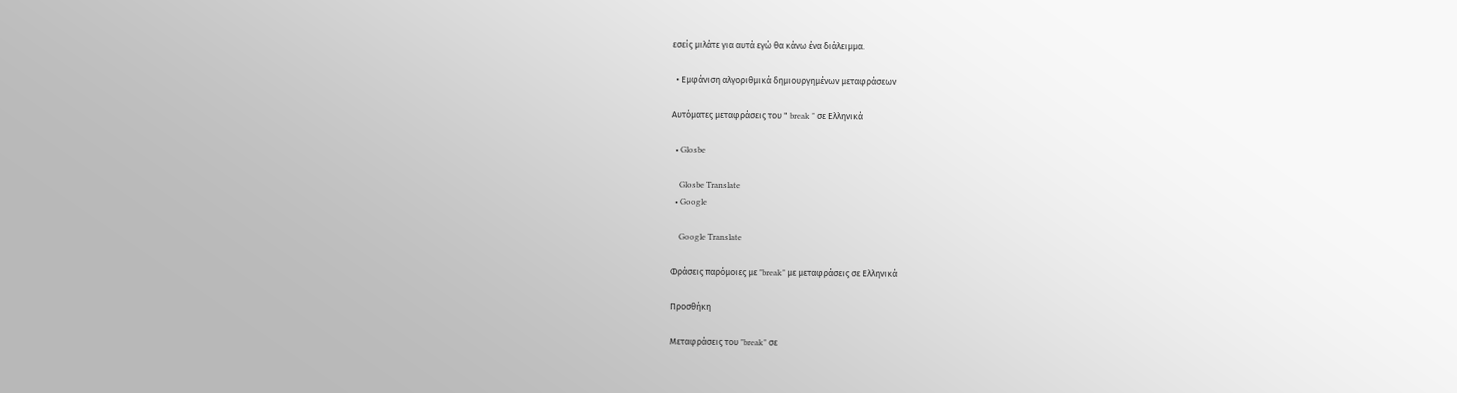εσείς μιλάτε για αυτά εγώ θα κάνω ένα διάλειμμα.

  • Εμφάνιση αλγοριθμικά δημιουργημένων μεταφράσεων

Αυτόματες μεταφράσεις του " break " σε Ελληνικά

  • Glosbe

    Glosbe Translate
  • Google

    Google Translate

Φράσεις παρόμοιες με "break" με μεταφράσεις σε Ελληνικά

Προσθήκη

Μεταφράσεις του "break" σε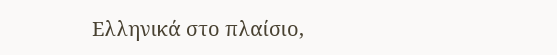Ελληνικά στο πλαίσιο,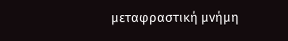μεταφραστική μνήμη